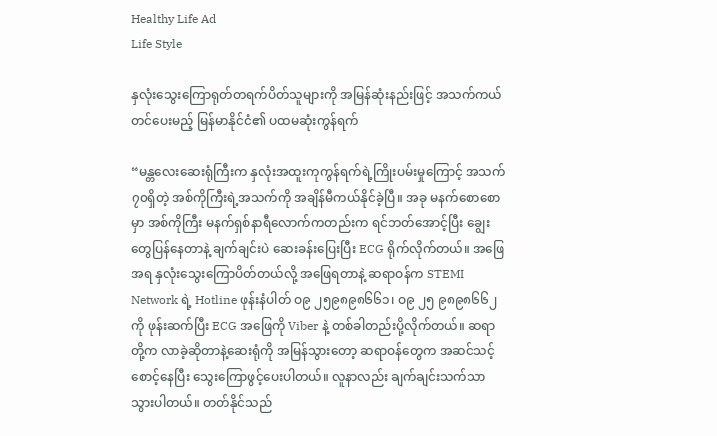Healthy Life Ad
Life Style

နှလုံးသွေးကြောရုတ်တရက်ပိတ်သူများကို အမြန်ဆုံးနည်းဖြင့် အသက်ကယ်တင်ပေးမည့် မြန်မာနိုင်ငံ၏ ပထမဆုံးကွန်ရက်

“မန္တလေးဆေးရုံကြီးက နှလုံးအထူးကုကွန်ရက်ရဲ့ကြိုးပမ်းမှုကြောင့် အသက် ၇၀ရှိတဲ့ အစ်ကိုကြီးရဲ့အသက်ကို အချိန်မီကယ်နိုင်ခဲ့ပြီ။ အခု မနက်စောစောမှာ အစ်ကိုကြီး မနက်ရှစ်နာရီလောက်ကတည်းက ရင်ဘတ်အောင့်ပြီး ချွေးတွေပြန်နေတာနဲ့ ချက်ချင်းပဲ ဆေးခန်းပြေးပြီး ECG ရိုက်လိုက်တယ်။ အဖြေအရ နှလုံးသွေးကြောပိတ်တယ်လို့ အဖြေရတာနဲ့ ဆရာဝန်က STEMI Network ရဲ့ Hotline ဖုန်းနံပါတ် ဝ၉ ၂၅၉၈၉၈၆၆၁၊ ဝ၉ ၂၅ ၉၈၉၈၆၆၂ ကို ဖုန်းဆက်ပြီး ECG အဖြေကို Viber နဲ့ တစ်ခါတည်းပို့လိုက်တယ်။ ဆရာတို့က လာခဲ့ဆိုတာနဲ့ဆေးရုံကို အမြန်သွားတော့ ဆရာဝန်တွေက အဆင်သင့်စောင့်နေပြီး သွေးကြောဖွင့်ပေးပါတယ်။ လူနာလည်း ချက်ချင်းသက်သာသွားပါတယ်။ တတ်နိုင်သည်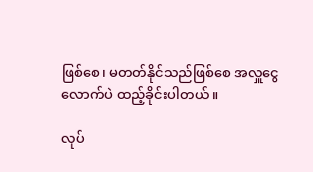ဖြစ်စေ၊ မတတ်နိုင်သည်ဖြစ်စေ အလှူငွေလောက်ပဲ ထည့်ခိုင်းပါတယ်။

လုပ်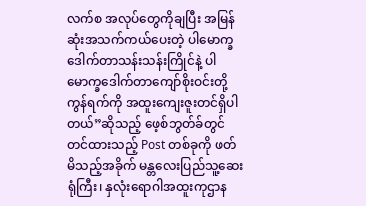လက်စ အလုပ်တွေကိုချပြီး အမြန်ဆုံးအသက်ကယ်ပေးတဲ့ ပါမောက္ခဒေါက်တာသန်းသန်းကြိုင်နဲ့ ပါမောက္ခဒေါက်တာကျော်စိုးဝင်းတို့ ကွန်ရက်ကို အထူးကျေးဇူးတင်ရှိပါတယ်”ဆိုသည့် ဖေ့စ်ဘွတ်ခ်တွင် တင်ထားသည့် Post တစ်ခုကို ဖတ်မိသည့်အခိုက် မန္တလေးပြည်သူ့ဆေးရုံကြီး၊ နှလုံးရောဂါအထူးကုဌာန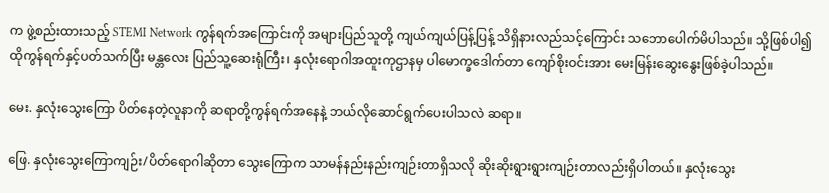က ဖွဲ့စည်းထားသည့် STEMI Network ကွန်ရက်အကြောင်းကို အများပြည်သူတို့ ကျယ်ကျယ်ပြန့်ပြန့် သိရှိနားလည်သင့်ကြောင်း သဘောပေါက်မိပါသည်။ သို့ဖြစ်ပါ၍ ထိုကွန်ရက်နှင့်ပတ်သက်ပြီး မန္တလေး ပြည်သူ့ဆေးရုံကြီး၊ နှလုံးရောဂါအထူးကုဌာနမှ ပါမောက္ခဒေါက်တာ ကျော်စိုးဝင်းအား မေးမြန်းဆွေးနွေးဖြစ်ခဲ့ပါသည်။

မေး. နှလုံးသွေးကြော ပိတ်နေတဲ့လူနာကို ဆရာတို့ကွန်ရက်အနေနဲ့ ဘယ်လိုဆောင်ရွက်ပေးပါသလဲ ဆရာ။

ဖြေ. နှလုံးသွေးကြောကျဉ်း/ပိတ်ရောဂါဆိုတာ သွေးကြောက သာမန်နည်းနည်းကျဉ်းတာရှိသလို ဆိုးဆိုးရွားရွားကျဉ်းတာလည်းရှိပါတယ်။ နှလုံးသွေး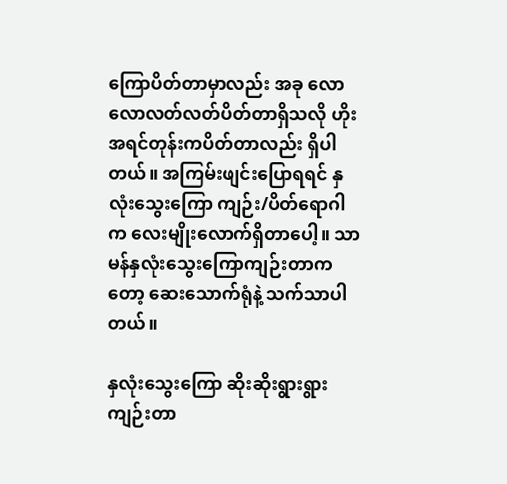ကြောပိတ်တာမှာလည်း အခု လောလောလတ်လတ်ပိတ်တာရှိသလို ဟိုးအရင်တုန်းကပိတ်တာလည်း ရှိပါတယ်။ အကြမ်းဖျင်းပြောရရင် နှလုံးသွေးကြော ကျဉ်း/ပိတ်ရောဂါက လေးမျိုးလောက်ရှိတာပေါ့။ သာမန်နှလုံးသွေးကြောကျဉ်းတာကတော့ ဆေးသောက်ရုံနဲ့ သက်သာပါတယ်။

နှလုံးသွေးကြော ဆိုးဆိုးရွားရွားကျဉ်းတာ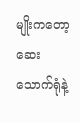မျိုးကတော့ ဆေးသောက်ရုံနဲ့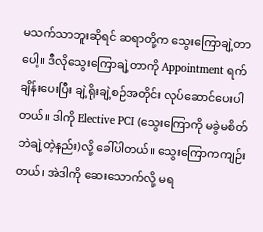မသက်သာဘူးဆိုရင် ဆရာတို့က သွေးကြောချဲ့တာပေါ့။ ဒီလိုသွေးကြောချဲ့တာကို Appointment ရက်ချိန်းပေးပြီး ချဲ့ရိုးချဲ့စဉ်အတိုင်း လုပ်ဆောင်ပေးပါတယ်။ ဒါကို Elective PCI (သွေးကြောကို မခွဲမစိတ်ဘဲချဲ့တဲ့နည်း)လို့ ခေါ်ပါတယ်။ သွေးကြောကကျဉ်းတယ်၊ အဲဒါကို ဆေးသောက်လို့ မရ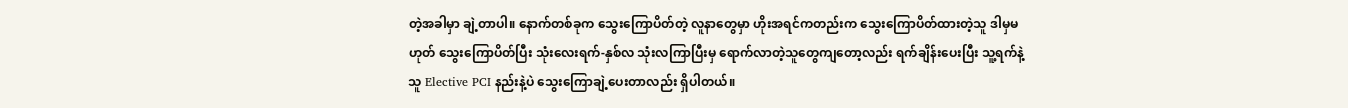တဲ့အခါမှာ ချဲ့တာပါ။ နောက်တစ်ခုက သွေးကြောပိတ်တဲ့ လူနာတွေမှာ ဟိုးအရင်ကတည်းက သွေးကြောပိတ်ထားတဲ့သူ ဒါမှမဟုတ် သွေးကြောပိတ်ပြီး သုံးလေးရက်-နှစ်လ သုံးလကြာပြီးမှ ရောက်လာတဲ့သူတွေကျတော့လည်း ရက်ချိန်းပေးပြီး သူ့ရက်နဲ့သူ Elective PCI နည်းနဲ့ပဲ သွေးကြောချဲ့ပေးတာလည်း ရှိပါတယ်။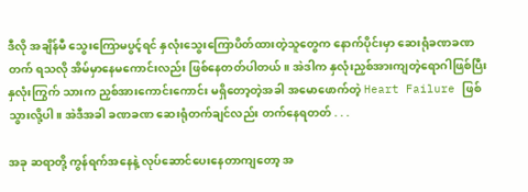ဒီလို အချိန်မီ သွေးကြောမပွင့်ရင် နှလုံးသွေးကြောပိတ်ထားတဲ့သူတွေက နောက်ပိုင်းမှာ ဆေးရုံခဏခဏတက် ရသလို အိမ်မှာနေမကောင်းလည်း ဖြစ်နေတတ်ပါတယ်။ အဲဒါက နှလုံးညှစ်အားကျတဲ့ရောဂါဖြစ်ပြီး နှလုံးကြွက် သားက ညှစ်အားကောင်းကောင်း မရှိတော့တဲ့အခါ အမောဖောက်တဲ့ Heart Failure ဖြစ်သွားလို့ပါ။ အဲဒီအခါ ခဏခဏ ဆေးရုံတက်ချင်လည်း တက်နေရတတ် . . .

အခု ဆရာတို့ ကွန်ရက်အနေနဲ့ လုပ်ဆောင်ပေးနေတာကျတော့ အ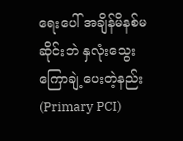ရေးပေါ် အချိန်မိနစ်မဆိုင်းဘဲ နှလုံးသွေးကြောချဲ့ပေးတဲ့နည်း (Primary PCI)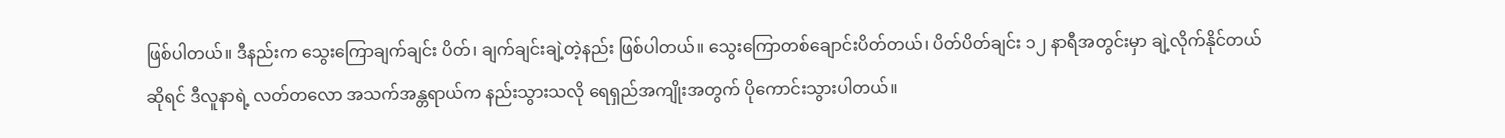ဖြစ်ပါတယ်။ ဒီနည်းက သွေးကြောချက်ချင်း ပိတ်၊ ချက်ချင်းချဲ့တဲ့နည်း ဖြစ်ပါတယ်။ သွေးကြောတစ်ချောင်းပိတ်တယ်၊ ပိတ်ပိတ်ချင်း ၁၂ နာရီအတွင်းမှာ ချဲ့လိုက်နိုင်တယ်ဆိုရင် ဒီလူနာရဲ့ လတ်တလော အသက်အန္တရာယ်က နည်းသွားသလို ရေရှည်အကျိုးအတွက် ပိုကောင်းသွားပါတယ်။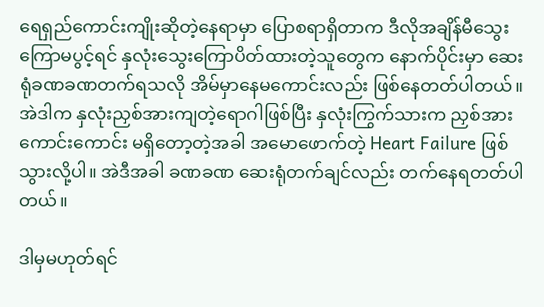ရေရှည်ကောင်းကျိုးဆိုတဲ့နေရာမှာ ပြောစရာရှိတာက ဒီလိုအချိန်မီသွေးကြောမပွင့်ရင် နှလုံးသွေးကြောပိတ်ထားတဲ့သူတွေက နောက်ပိုင်းမှာ ဆေးရုံခဏခဏတက်ရသလို အိမ်မှာနေမကောင်းလည်း ဖြစ်နေတတ်ပါတယ်။ အဲဒါက နှလုံးညှစ်အားကျတဲ့ရောဂါဖြစ်ပြီး နှလုံးကြွက်သားက ညှစ်အားကောင်းကောင်း မရှိတော့တဲ့အခါ အမောဖောက်တဲ့ Heart Failure ဖြစ်သွားလို့ပါ။ အဲဒီအခါ ခဏခဏ ဆေးရုံတက်ချင်လည်း တက်နေရတတ်ပါတယ်။

ဒါမှမဟုတ်ရင်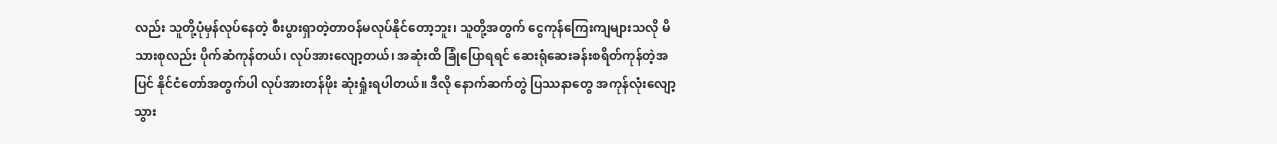လည်း သူတို့ပုံမှန်လုပ်နေတဲ့ စီးပွားရှာတဲ့တာဝန်မလုပ်နိုင်တော့ဘူး၊ သူတို့အတွက် ငွေကုန်ကြေးကျများသလို မိသားစုလည်း ပိုက်ဆံကုန်တယ်၊ လုပ်အားလျော့တယ်၊ အဆုံးထိ ခြုံပြောရရင် ဆေးရုံဆေးခန်းစရိတ်ကုန်တဲ့အပြင် နိုင်ငံတော်အတွက်ပါ လုပ်အားတန်ဖိုး ဆုံးရှုံးရပါတယ်။ ဒီလို နောက်ဆက်တွဲ ပြဿနာတွေ အကုန်လုံးလျော့သွား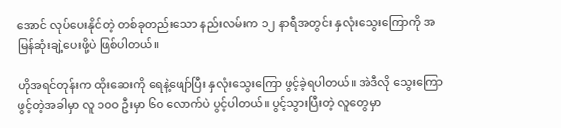အောင် လုပ်ပေးနိုင်တဲ့ တစ်ခုတည်းသော နည်းလမ်းက ၁၂ နာရီအတွင်း နှလုံးသွေးကြောကို အမြန်ဆုံးချဲ့ပေးဖို့ပဲ ဖြစ်ပါတယ်။

ဟိုအရင်တုန်းက ထိုးဆေးကို ရေနဲ့ဖျော်ပြီး နှလုံးသွေးကြော ဖွင့်ခဲ့ရပါတယ်။ အဲဒီလို သွေးကြောဖွင့်တဲ့အခါမှာ လူ ၁၀ဝ ဦးမှာ ၆၀ လောက်ပဲ ပွင့်ပါတယ်။ ပွင့်သွားပြီးတဲ့ လူတွေမှာ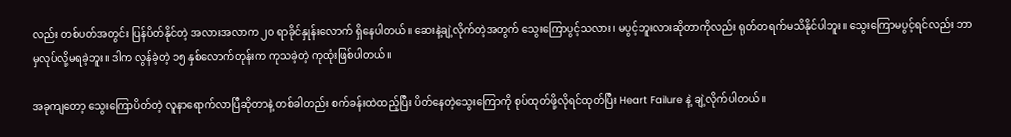လည်း တစ်ပတ်အတွင်း ပြန်ပိတ်နိုင်တဲ့ အလားအလာက ၂၀ ရာခိုင်နှုန်းလောက် ရှိနေပါတယ်။ ဆေးနဲ့ချဲ့လိုက်တဲ့အတွက် သွေးကြောပွင့်သလား၊ မပွင့်ဘူးလားဆိုတာကိုလည်း ရုတ်တရက်မသိနိုင်ပါဘူး။ သွေးကြောမပွင့်ရင်လည်း ဘာမှလုပ်လို့မရခဲ့ဘူး။ ဒါက လွန်ခဲ့တဲ့ ၁၅ နှစ်လောက်တုန်းက ကုသခဲ့တဲ့ ကုထုံးဖြစ်ပါတယ်။

အခုကျတော့ သွေးကြောပိတ်တဲ့ လူနာရောက်လာပြီဆိုတာနဲ့ တစ်ခါတည်း စက်ခန်းထဲထည့်ပြီး ပိတ်နေတဲ့သွေးကြောကို စုပ်ထုတ်ဖို့လိုရင်ထုတ်ပြီး Heart Failure နဲ့ ချဲ့လိုက်ပါတယ်။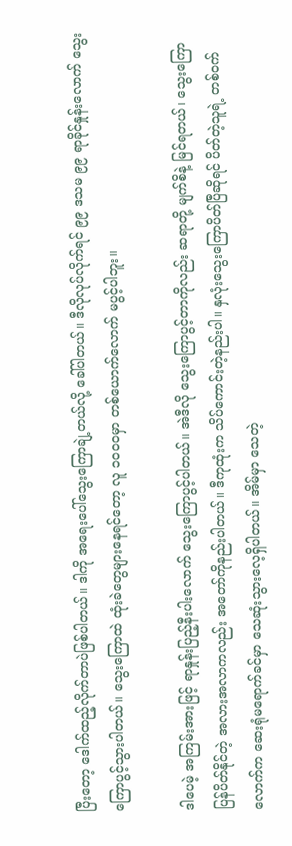ပြီးတော့ ဒေါက်ထည့်လိုက်တာပဲဖြစ်ပါတယ်။ ဒါကို အရေးပေါ်သွေးကြောချဲ့တယ်လို့ ခေါ်ပါတယ်။ ဒီလိုလုပ်လိုက်ရင် ၉၉ ဒသမ ၉၉ ရာခိုင်နှုန်းလောက် သွေးကြောပွင့်သွားပါတယ်။ သွေးကြောထဲ ထုံးခဲတွေများနေရင်တော့ လူ ၁၀ဝ၀မှာ တစ်ယောက်လောက် မပွင့်ပါဘူး။

ဒါပေမဲ့ အကြမ်းအားဖြင့် ရာနှုန်းပြည့်နီးပါးလောက် သွေးကြောပွင့်ပါတယ်။ အဲဒီလို သွေးကြောပွင့်တာကိုလည်း ဆရာတို့ မျက်စိနဲ့ မြင်ရတယ်၊ သွေးကြောပြန်ပိတ်နိုင်တဲ့ အလားအလာကလည်း အတော်ကိုနည်းပါတယ်။ ဒီကုထုံးက သိပ်ကောင်းတဲ့နည်းပါ။ နှလုံးသွေးကြောပိတ်ပြီဆိုရင် ပိတ်တဲ့သူရဲ့ တစ်ဝက်လောက်က ဆေးရုံမရောက်ခင်မှာ သေဆုံးသွားလေ့ရှိပါတယ်။ အိမ်မှာ သေတဲ့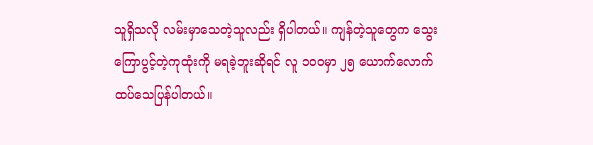သူရှိသလို လမ်းမှာသေတဲ့သူလည်း ရှိပါတယ်။ ကျန်တဲ့သူတွေက သွေးကြောပွင့်တဲ့ကုထုံးကို မရခဲ့ဘူးဆိုရင် လူ ၁၀ဝမှာ ၂၅ ယောက်လောက် ထပ်သေပြန်ပါတယ်။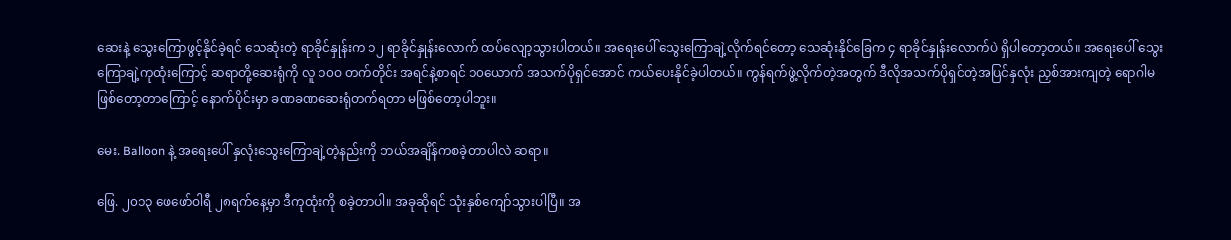ဆေးနဲ့ သွေးကြောဖွင့်နိုင်ခဲ့ရင် သေဆုံးတဲ့ ရာခိုင်နှုန်းက ၁၂ ရာခိုင်နှုန်းလောက် ထပ်လျော့သွားပါတယ်။ အရေးပေါ် သွေးကြောချဲ့လိုက်ရင်တော့ သေဆုံးနိုင်ခြေက ၄ ရာခိုင်နှုန်းလောက်ပဲ ရှိပါတော့တယ်။ အရေးပေါ် သွေးကြောချဲ့ကုထုံးကြောင့် ဆရာတို့ဆေးရုံကို လူ ၁၀ဝ တက်တိုင်း အရင်နဲ့စာရင် ၁၀ယောက် အသက်ပိုရှင်အောင် ကယ်ပေးနိုင်ခဲ့ပါတယ်။ ကွန်ရက်ဖွဲ့လိုက်တဲ့အတွက် ဒီလိုအသက်ပိုရှင်တဲ့အပြင်နှလုံး ညှစ်အားကျတဲ့ ရောဂါမဖြစ်တော့တာကြောင့် နောက်ပိုင်းမှာ ခဏခဏဆေးရုံတက်ရတာ မဖြစ်တော့ပါဘူး။

မေး. Balloon နဲ့ အရေးပေါ် နှလုံးသွေးကြောချဲ့တဲ့နည်းကို ဘယ်အချိန်ကစခဲ့တာပါလဲ ဆရာ။

ဖြေ. ၂၀၁၃ ဖေဖော်ဝါရီ ၂၈ရက်နေ့မှာ ဒီကုထုံးကို စခဲ့တာပါ။ အခုဆိုရင် သုံးနှစ်ကျော်သွားပါပြီ။ အ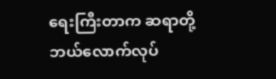ရေးကြီးတာက ဆရာတို့ ဘယ်လောက်လုပ်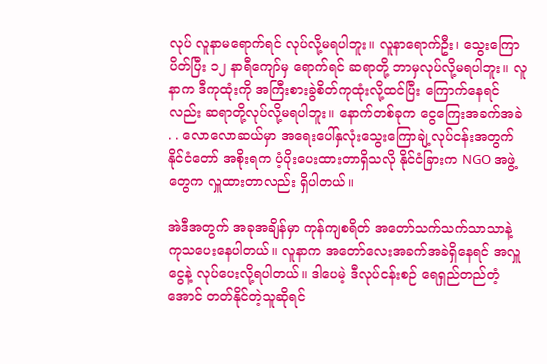လုပ် လူနာမရောက်ရင် လုပ်လို့မရပါဘူး။ လူနာရောက်ဦး၊ သွေးကြောပိတ်ပြီး ၁၂ နာရီကျော်မှ ရောက်ရင် ဆရာတို့ ဘာမှလုပ်လို့မရပါဘူး။ လူနာက ဒီကုထုံးကို အကြီးစားခွဲစိတ်ကုထုံးလို့ထင်ပြီး ကြောက်နေရင်လည်း ဆရာတို့လုပ်လို့မရပါဘူး။ နောက်တစ်ခုက ငွေကြေးအခက်အခဲ . . လောလောဆယ်မှာ အရေးပေါ်နှလုံးသွေးကြောချဲ့လုပ်ငန်းအတွက် နိုင်ငံတော် အစိုးရက ပံ့ပိုးပေးထားတာရှိသလို နိုင်ငံခြားက NGO အဖွဲ့တွေက လှူထားတာလည်း ရှိပါတယ်။

အဲဒီအတွက် အခုအချိန်မှာ ကုန်ကျစရိတ် အတော်သက်သက်သာသာနဲ့ ကုသပေးနေပါတယ်။ လူနာက အတော်လေးအခက်အခဲရှိနေရင် အလှူငွေနဲ့ လုပ်ပေးလို့ရပါတယ်။ ဒါပေမဲ့ ဒီလုပ်ငန်းစဉ် ရေရှည်တည်တံ့အောင် တတ်နိုင်တဲ့သူဆိုရင်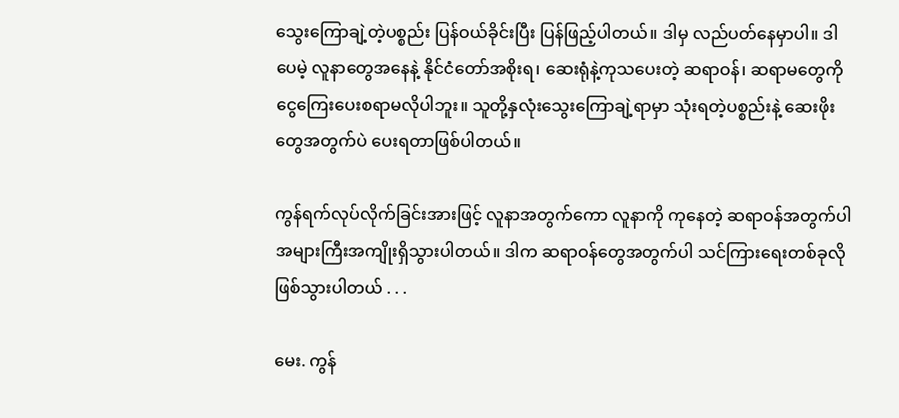သွေးကြောချဲ့တဲ့ပစ္စည်း ပြန်ဝယ်ခိုင်းပြီး ပြန်ဖြည့်ပါတယ်။ ဒါမှ လည်ပတ်နေမှာပါ။ ဒါပေမဲ့ လူနာတွေအနေနဲ့ နိုင်ငံတော်အစိုးရ၊ ဆေးရုံနဲ့ကုသပေးတဲ့ ဆရာဝန်၊ ဆရာမတွေကို ငွေကြေးပေးစရာမလိုပါဘူး။ သူတို့နှလုံးသွေးကြောချဲ့ရာမှာ သုံးရတဲ့ပစ္စည်းနဲ့ ဆေးဖိုးတွေအတွက်ပဲ ပေးရတာဖြစ်ပါတယ်။

ကွန်ရက်လုပ်လိုက်ခြင်းအားဖြင့် လူနာအတွက်ကော လူနာကို ကုနေတဲ့ ဆရာဝန်အတွက်ပါ အများကြီးအကျိုးရှိသွားပါတယ်။ ဒါက ဆရာဝန်တွေအတွက်ပါ သင်ကြားရေးတစ်ခုလို ဖြစ်သွားပါတယ် . . .

မေး. ကွန်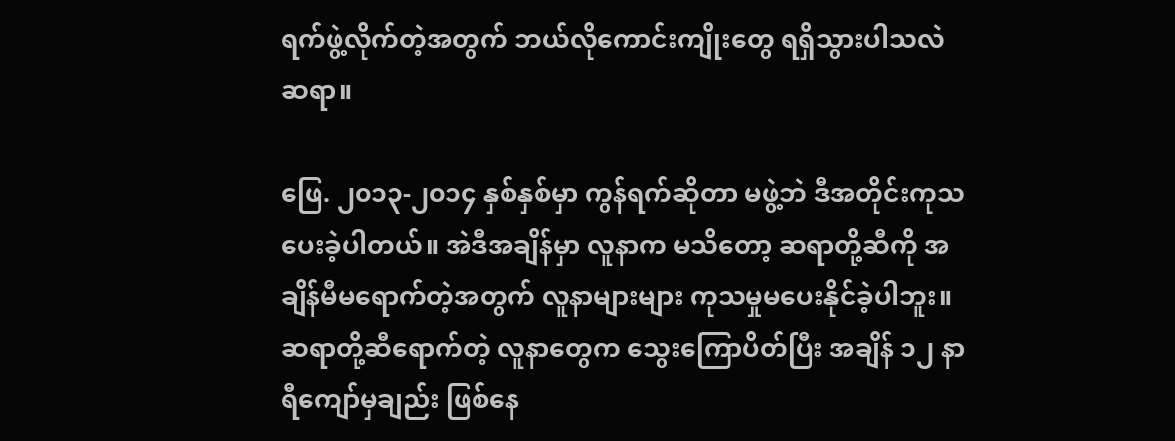ရက်ဖွဲ့လိုက်တဲ့အတွက် ဘယ်လိုကောင်းကျိုးတွေ ရရှိသွားပါသလဲ ဆရာ။

ဖြေ. ၂၀၁၃-၂၀၁၄ နှစ်နှစ်မှာ ကွန်ရက်ဆိုတာ မဖွဲ့ဘဲ ဒီအတိုင်းကုသပေးခဲ့ပါတယ်။ အဲဒီအချိန်မှာ လူနာက မသိတော့ ဆရာတို့ဆီကို အချိန်မီမရောက်တဲ့အတွက် လူနာများများ ကုသမှုမပေးနိုင်ခဲ့ပါဘူး။ ဆရာတို့ဆီရောက်တဲ့ လူနာတွေက သွေးကြောပိတ်ပြီး အချိန် ၁၂ နာရီကျော်မှချည်း ဖြစ်နေ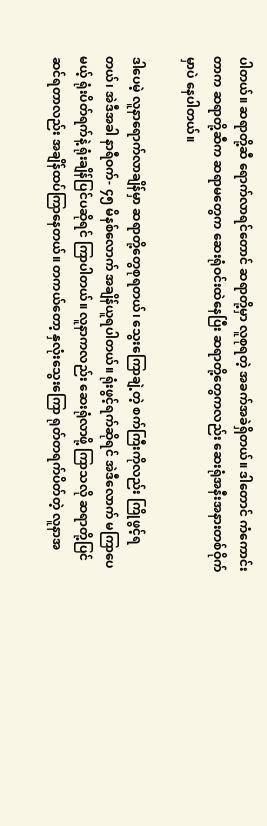ပါတယ်။ ဆရာတို့ဆီ ရောက်လာရင်တောင် ဆရာတို့မှာ လူစုရတဲ့ အခက်အခဲရှိတယ်။ ဒါတောင် ကံကောင်းတာက ဆရာတို့ဆီက ဆရာမတွေက ဆေးရုံဝင်းထဲနေပြီး ဆရာတို့တွေကလည်း ဆေးရုံအနီးအနားတစ်ဝိုက်မှာပဲ နေပါတယ်။

ဒါပေမဲ့ လူနာရောက်လာချိန်မှာ ဆရာတို့တွေစုရတယ်၊ သွေးကြောချဲ့တဲ့ စက်ကြီးကိုလည်း ကြိုဖွင့်ရတယ်၊ အဲဒီအခါ နာရီဝက်- ၄၅ မိနစ်လောက် အချိန်ယူရပါတယ်။ ရုံးဖွင့်ရက်ဆိုရင် အဲဒီလောက် မကြာပေမယ့် ရုံးပိတ်ရက်နဲ့ ရုံးချိန်ပြင်ပဆိုရင် ကြာပါတယ်။ လူနာကလည်း ဆေးရုံလာဖို့ ကြာသလို ဆရာတို့ပြင်ဆင်ရတာလည်း အချိန်ထပ်ကြာနေတယ်။ တကယ်တော့ နှလုံးသွေးကြော ရုတ်တရက်ပိတ်တဲ့ လူနာအ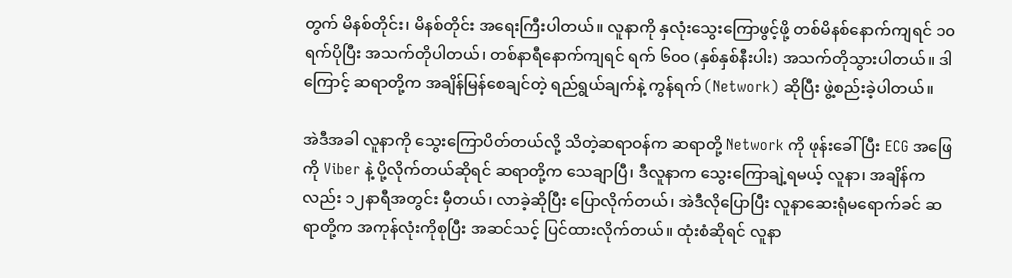တွက် မိနစ်တိုင်း၊ မိနစ်တိုင်း အရေးကြီးပါတယ်။ လူနာကို နှလုံးသွေးကြောဖွင့်ဖို့ တစ်မိနစ်နောက်ကျရင် ၁၀ ရက်ပိုပြီး အသက်တိုပါတယ်၊ တစ်နာရီနောက်ကျရင် ရက် ၆၀ဝ (နှစ်နှစ်နီးပါး) အသက်တိုသွားပါတယ်။ ဒါကြောင့် ဆရာတို့က အချိန်မြန်စေချင်တဲ့ ရည်ရွယ်ချက်နဲ့ ကွန်ရက် (Network) ဆိုပြီး ဖွဲ့စည်းခဲ့ပါတယ်။

အဲဒီအခါ လူနာကို သွေးကြောပိတ်တယ်လို့ သိတဲ့ဆရာဝန်က ဆရာတို့ Network ကို ဖုန်းခေါ်ပြီး ECG အဖြေကို Viber နဲ့ ပို့လိုက်တယ်ဆိုရင် ဆရာတို့က သေချာပြီ၊ ဒီလူနာက သွေးကြောချဲ့ရမယ့် လူနာ၊ အချိန်ကလည်း ၁၂နာရီအတွင်း မှီတယ်၊ လာခဲ့ဆိုပြီး ပြောလိုက်တယ်၊ အဲဒီလိုပြောပြီး လူနာဆေးရုံမရောက်ခင် ဆရာတို့က အကုန်လုံးကိုစုပြီး အဆင်သင့် ပြင်ထားလိုက်တယ်။ ထုံးစံဆိုရင် လူနာ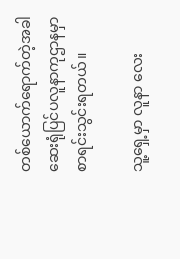တစ်ယောက်ရောက်တဲ့အခါ ဆေးရုံပြင်ပလူနာကုဌာနမှာ စာရင်းသွင်းရတယ်။

သူ့ရှေ့မှာ လူနာ လေး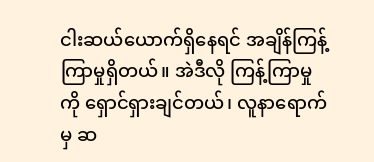ငါးဆယ်ယောက်ရှိနေရင် အချိန်ကြန့်ကြာမှုရှိတယ်။ အဲဒီလို ကြန့်ကြာမှုကို ရှောင်ရှားချင်တယ်၊ လူနာရောက်မှ ဆ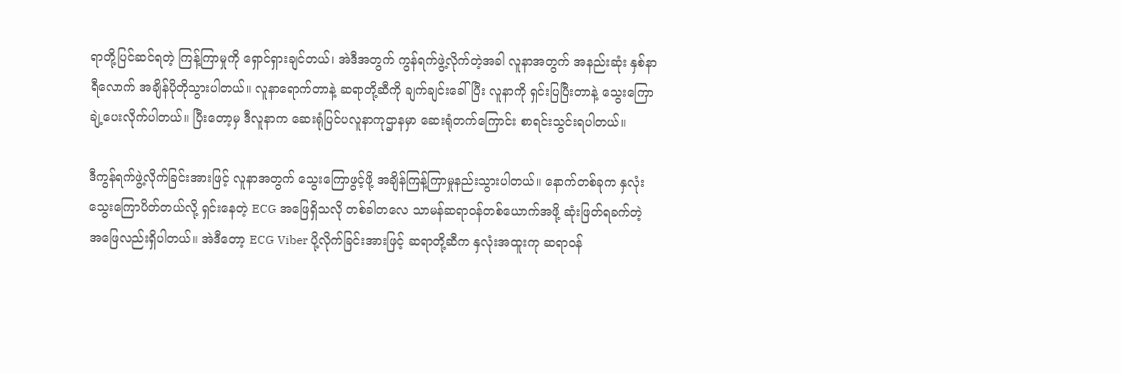ရာတို့ပြင်ဆင်ရတဲ့ ကြန့်ကြာမှုကို ရှောင်ရှားချင်တယ်၊ အဲဒီအတွက် ကွန်ရက်ဖွဲ့လိုက်တဲ့အခါ လူနာအတွက် အနည်းဆုံး နှစ်နာရီလောက် အချိန်ပိုတိုသွားပါတယ်။ လူနာရောက်တာနဲ့ ဆရာတို့ဆီကို ချက်ချင်းခေါ်ပြီး လူနာကို ရှင်းပြပြီးတာနဲ့ သွေးကြောချဲ့ပေးလိုက်ပါတယ်။ ပြီးတော့မှ ဒီလူနာက ဆေးရုံပြင်ပလူနာကုဌာနမှာ ဆေးရုံတက်ကြောင်း စာရင်းသွင်းရပါတယ်။

ဒီကွန်ရက်ဖွဲ့လိုက်ခြင်းအားဖြင့် လူနာအတွက် သွေးကြောဖွင့်ဖို့ အချိန်ကြန့်ကြာမှုနည်းသွားပါတယ်။ နောက်တစ်ခုက နှလုံးသွေးကြောပိတ်တယ်လို့ ရှင်းနေတဲ့ ECG အဖြေရှိသလို တစ်ခါတလေ သာမန်ဆရာဝန်တစ်ယောက်အဖို့ ဆုံးဖြတ်ရခက်တဲ့ အဖြေလည်းရှိပါတယ်။ အဲဒီတော့ ECG Viber ပို့လိုက်ခြင်းအားဖြင့် ဆရာတို့ဆီက နှလုံးအထူးကု ဆရာဝန်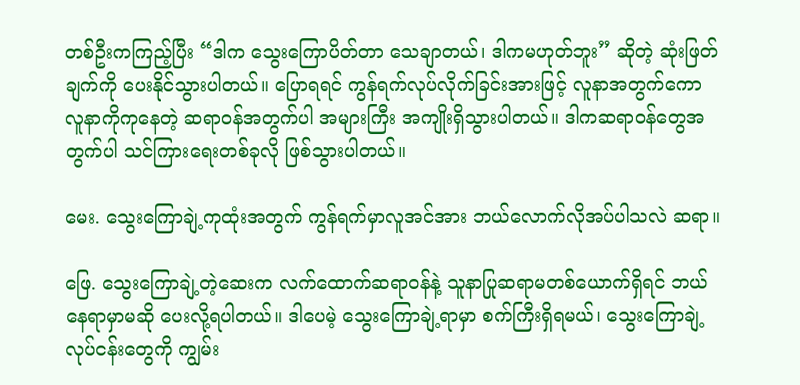တစ်ဦးကကြည့်ပြီး “ဒါက သွေးကြောပိတ်တာ သေချာတယ်၊ ဒါကမဟုတ်ဘူး” ဆိုတဲ့ ဆုံးဖြတ်ချက်ကို ပေးနိုင်သွားပါတယ်။ ပြောရရင် ကွန်ရက်လုပ်လိုက်ခြင်းအားဖြင့် လူနာအတွက်ကော လူနာကိုကုနေတဲ့ ဆရာဝန်အတွက်ပါ အများကြီး အကျိုးရှိသွားပါတယ်။ ဒါကဆရာဝန်တွေအတွက်ပါ သင်ကြားရေးတစ်ခုလို ဖြစ်သွားပါတယ်။

မေး. သွေးကြောချဲ့ကုထုံးအတွက် ကွန်ရက်မှာလူအင်အား ဘယ်လောက်လိုအပ်ပါသလဲ ဆရာ။

ဖြေ. သွေးကြောချဲ့တဲ့ဆေးက လက်ထောက်ဆရာဝန်နဲ့ သူနာပြုဆရာမတစ်ယောက်ရှိရင် ဘယ်နေရာမှာမဆို ပေးလို့ရပါတယ်။ ဒါပေမဲ့ သွေးကြောချဲ့ရာမှာ စက်ကြီးရှိရမယ်၊ သွေးကြောချဲ့လုပ်ငန်းတွေကို ကျွမ်း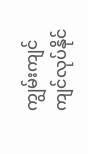ကျွမ်းကျင်ကျင်လုပ်နိုင်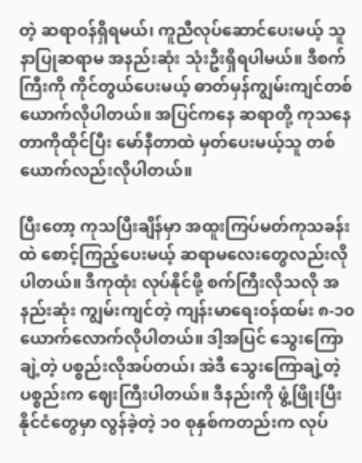တဲ့ ဆရာဝန်ရှိရမယ်၊ ကူညီလုပ်ဆောင်ပေးမယ့် သူနာပြုဆရာမ အနည်းဆုံး သုံးဦးရှိရပါမယ်။ ဒီစက်ကြီးကို ကိုင်တွယ်ပေးမယ့် ဓာတ်မှန်ကျွမ်းကျင်တစ်ယောက်လိုပါတယ်။ အပြင်ကနေ ဆရာတို့ ကုသနေတာကိုထိုင်ပြီး မော်နီတာထဲ မှတ်ပေးမယ့်သူ တစ်ယောက်လည်းလိုပါတယ်။

ပြီးတော့ ကုသပြီးချိန်မှာ အထူးကြပ်မတ်ကုသခန်းထဲ စောင့်ကြည့်ပေးမယ့် ဆရာမလေးတွေလည်းလိုပါတယ်။ ဒီကုထုံး လုပ်နိုင်ဖို့ စက်ကြီးလိုသလို အနည်းဆုံး ကျွမ်းကျင်တဲ့ ကျန်းမာရေးဝန်ထမ်း ၈-၁၀ ယောက်လောက်လိုပါတယ်။ ဒါ့အပြင် သွေးကြောချဲ့တဲ့ ပစ္စည်းလိုအပ်တယ်၊ အဲဒီ သွေးကြောချဲ့တဲ့ပစ္စည်းက ဈေးကြီးပါတယ်။ ဒီနည်းကို ဖွံ့ဖြိုးပြီးနိုင်ငံတွေမှာ လွန်ခဲ့တဲ့ ၁၀ စုနှစ်ကတည်းက လုပ်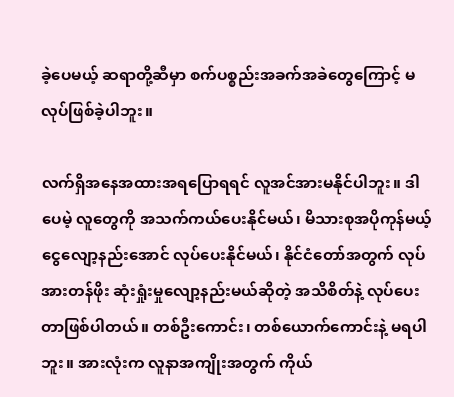ခဲ့ပေမယ့် ဆရာတို့ဆီမှာ စက်ပစ္စည်းအခက်အခဲတွေကြောင့် မလုပ်ဖြစ်ခဲ့ပါဘူး။

လက်ရှိအနေအထားအရပြောရရင် လူအင်အားမနိုင်ပါဘူး။ ဒါပေမဲ့ လူတွေကို အသက်ကယ်ပေးနိုင်မယ်၊ မိသားစုအပိုကုန်မယ့် ငွေလျော့နည်းအောင် လုပ်ပေးနိုင်မယ်၊ နိုင်ငံတော်အတွက် လုပ်အားတန်ဖိုး ဆုံးရှုံးမှုလျော့နည်းမယ်ဆိုတဲ့ အသိစိတ်နဲ့ လုပ်ပေးတာဖြစ်ပါတယ်။ တစ်ဦးကောင်း၊ တစ်ယောက်ကောင်းနဲ့ မရပါဘူး။ အားလုံးက လူနာအကျိုးအတွက် ကိုယ်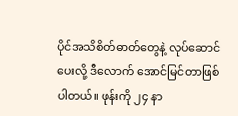ပိုင်အသိစိတ်ဓာတ်တွေနဲ့ လုပ်ဆောင်ပေးလို့ ဒီလောက် အောင်မြင်တာဖြစ်ပါတယ်။ ဖုန်းကို ၂၄ နာ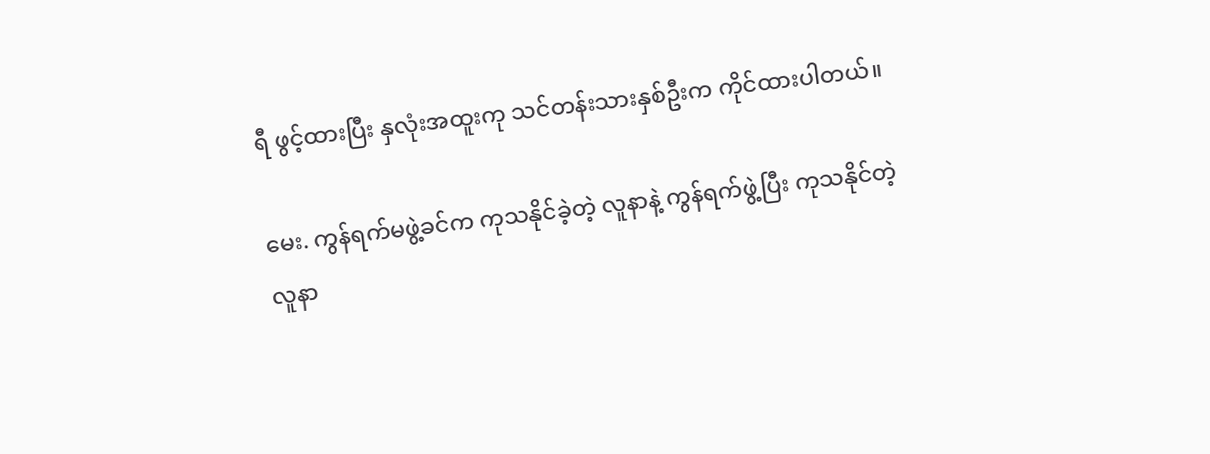ရီ ဖွင့်ထားပြီး နှလုံးအထူးကု သင်တန်းသားနှစ်ဦးက ကိုင်ထားပါတယ်။

မေး. ကွန်ရက်မဖွဲ့ခင်က ကုသနိုင်ခဲ့တဲ့ လူနာနဲ့ ကွန်ရက်ဖွဲ့ပြီး ကုသနိုင်တဲ့လူနာ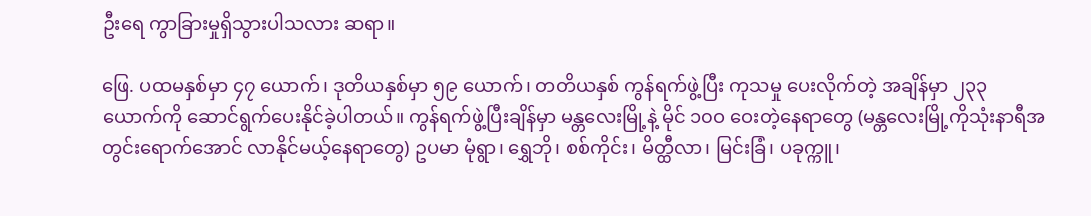ဦးရေ ကွာခြားမှုရှိသွားပါသလား ဆရာ။

ဖြေ. ပထမနှစ်မှာ ၄၇ ယောက်၊ ဒုတိယနှစ်မှာ ၅၉ ယောက်၊ တတိယနှစ် ကွန်ရက်ဖွဲ့ပြီး ကုသမှု ပေးလိုက်တဲ့ အချိန်မှာ ၂၃၃ ယောက်ကို ဆောင်ရွက်ပေးနိုင်ခဲ့ပါတယ်။ ကွန်ရက်ဖွဲ့ပြီးချိန်မှာ မန္တလေးမြို့နဲ့ မိုင် ၁၀ဝ ဝေးတဲ့နေရာတွေ (မန္တလေးမြို့ကိုသုံးနာရီအတွင်းရောက်အောင် လာနိုင်မယ့်နေရာတွေ) ဥပမာ မုံရွာ၊ ရွှေဘို၊ စစ်ကိုင်း၊ မိတ္ထီလာ၊ မြင်းခြံ၊ ပခုက္ကူ၊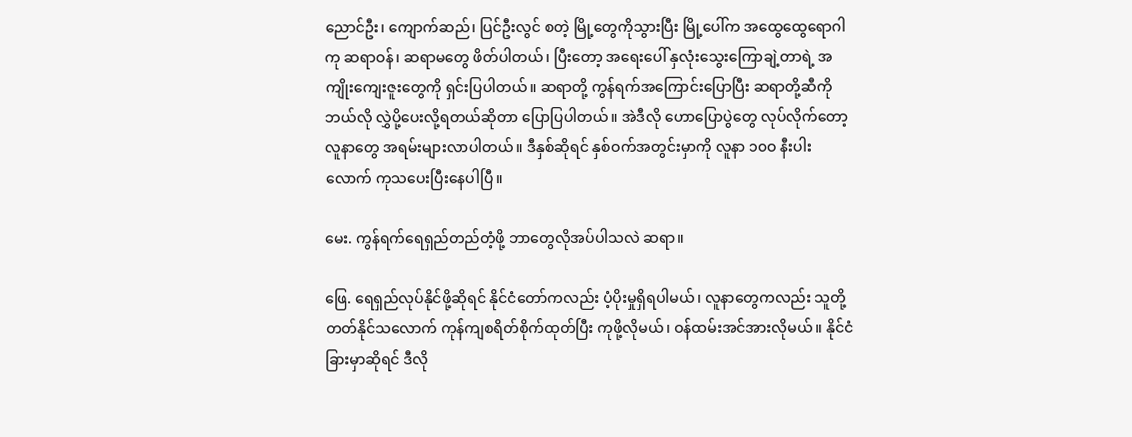ညောင်ဦး၊ ကျောက်ဆည်၊ ပြင်ဦးလွင် စတဲ့ မြို့တွေကိုသွားပြီး မြို့ပေါ်က အထွေထွေရောဂါကု ဆရာဝန်၊ ဆရာမတွေ ဖိတ်ပါတယ်၊ ပြီးတော့ အရေးပေါ် နှလုံးသွေးကြောချဲ့တာရဲ့ အကျိုးကျေးဇူးတွေကို ရှင်းပြပါတယ်။ ဆရာတို့ ကွန်ရက်အကြောင်းပြောပြီး ဆရာတို့ဆီကို ဘယ်လို လွှဲပို့ပေးလို့ရတယ်ဆိုတာ ပြောပြပါတယ်။ အဲဒီလို ဟောပြောပွဲတွေ လုပ်လိုက်တော့ လူနာတွေ အရမ်းများလာပါတယ်။ ဒီနှစ်ဆိုရင် နှစ်ဝက်အတွင်းမှာကို လူနာ ၁၀ဝ နီးပါးလောက် ကုသပေးပြီးနေပါပြီ။

မေး. ကွန်ရက်ရေရှည်တည်တံ့ဖို့ ဘာတွေလိုအပ်ပါသလဲ ဆရာ။

ဖြေ. ရေရှည်လုပ်နိုင်ဖို့ဆိုရင် နိုင်ငံတော်ကလည်း ပံ့ပိုးမှုရှိရပါမယ်၊ လူနာတွေကလည်း သူတို့တတ်နိုင်သလောက် ကုန်ကျစရိတ်စိုက်ထုတ်ပြီး ကုဖို့လိုမယ်၊ ဝန်ထမ်းအင်အားလိုမယ်။ နိုင်ငံခြားမှာဆိုရင် ဒီလို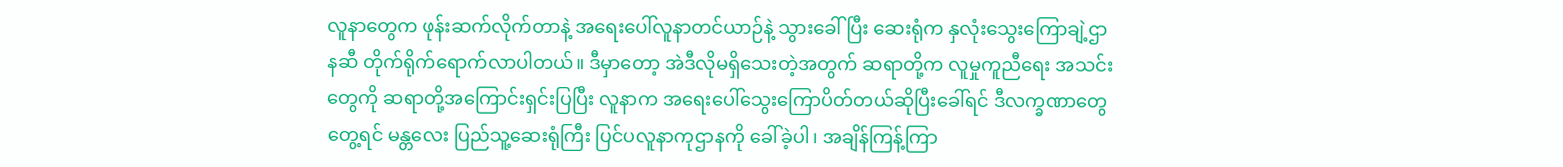လူနာတွေက ဖုန်းဆက်လိုက်တာနဲ့ အရေးပေါ်လူနာတင်ယာဉ်နဲ့ သွားခေါ်ပြီး ဆေးရုံက နှလုံးသွေးကြောချဲ့ဌာနဆီ တိုက်ရိုက်ရောက်လာပါတယ်။ ဒီမှာတော့ အဲဒီလိုမရှိသေးတဲ့အတွက် ဆရာတို့က လူမှုကူညီရေး အသင်းတွေကို ဆရာတို့အကြောင်းရှင်းပြပြီး လူနာက အရေးပေါ်သွေးကြောပိတ်တယ်ဆိုပြီးခေါ်ရင် ဒီလက္ခဏာတွေတွေ့ရင် မန္တလေး ပြည်သူ့ဆေးရုံကြီး ပြင်ပလူနာကုဌာနကို ခေါ်ခဲ့ပါ၊ အချိန်ကြန့်ကြာ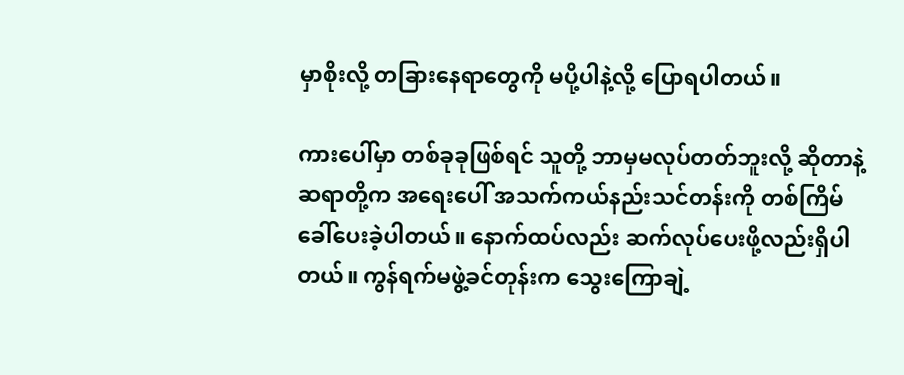မှာစိုးလို့ တခြားနေရာတွေကို မပို့ပါနဲ့လို့ ပြောရပါတယ်။

ကားပေါ်မှာ တစ်ခုခုဖြစ်ရင် သူတို့ ဘာမှမလုပ်တတ်ဘူးလို့ ဆိုတာနဲ့ ဆရာတို့က အရေးပေါ် အသက်ကယ်နည်းသင်တန်းကို တစ်ကြိမ်ခေါ်ပေးခဲ့ပါတယ်။ နောက်ထပ်လည်း ဆက်လုပ်ပေးဖို့လည်းရှိပါတယ်။ ကွန်ရက်မဖွဲ့ခင်တုန်းက သွေးကြောချဲ့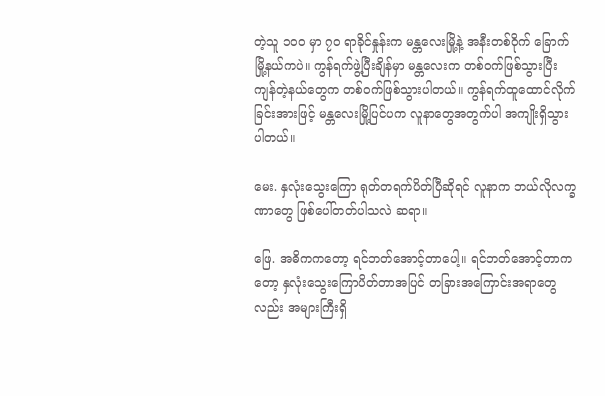တဲ့သူ ၁၀ဝ မှာ ၇၀ ရာခိုင်နှုန်းက မန္တလေးမြို့နဲ့ အနီးတစ်ဝိုက် ခြောက်မြို့နယ်ကပဲ။ ကွန်ရက်ဖွဲ့ပြီးချိန်မှာ မန္တလေးက တစ်ဝက်ဖြစ်သွားပြီး ကျန်တဲ့နယ်တွေက တစ်ဝက်ဖြစ်သွားပါတယ်။ ကွန်ရက်ထူထောင်လိုက်ခြင်းအားဖြင့် မန္တလေးမြို့ပြင်ပက လူနာတွေအတွက်ပါ အကျိုးရှိသွားပါတယ်။

မေး. နှလုံးသွေးကြော ရုတ်တရက်ပိတ်ပြီဆိုရင် လူနာက ဘယ်လိုလက္ခဏာတွေ ဖြစ်ပေါ်တတ်ပါသလဲ ဆရာ။

ဖြေ. အဓိကကတော့ ရင်ဘတ်အောင့်တာပေါ့။ ရင်ဘတ်အောင့်တာကတော့ နှလုံးသွေးကြောပိတ်တာအပြင် တခြားအကြောင်းအရာတွေလည်း အများကြီးရှိ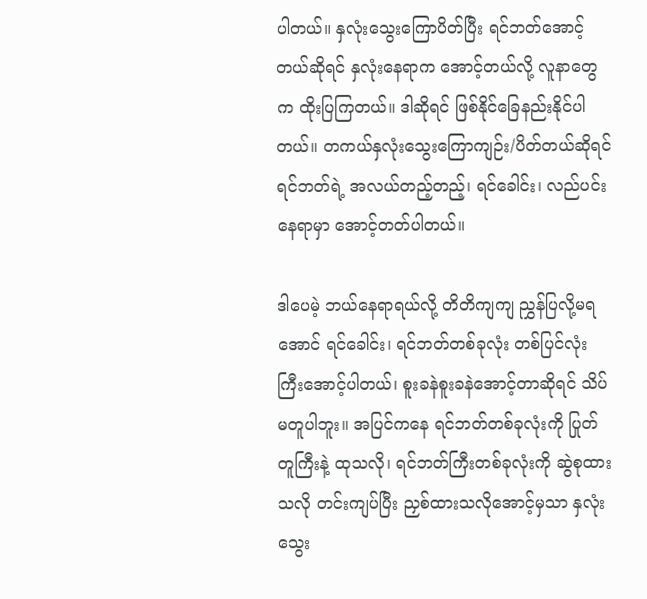ပါတယ်။ နှလုံးသွေးကြောပိတ်ပြီး ရင်ဘတ်အောင့်တယ်ဆိုရင် နှလုံးနေရာက အောင့်တယ်လို့ လူနာတွေက ထိုးပြကြတယ်။ ဒါဆိုရင် ဖြစ်နိုင်ခြေနည်းနိုင်ပါတယ်။ တကယ်နှလုံးသွေးကြောကျဉ်း/ပိတ်တယ်ဆိုရင် ရင်ဘတ်ရဲ့ အလယ်တည့်တည့်၊ ရင်ခေါင်း၊ လည်ပင်းနေရာမှာ အောင့်တတ်ပါတယ်။

ဒါပေမဲ့ ဘယ်နေရာရယ်လို့ တိတိကျကျ ညွှန်ပြလို့မရအောင် ရင်ခေါင်း၊ ရင်ဘတ်တစ်ခုလုံး တစ်ပြင်လုံးကြီးအောင့်ပါတယ်၊ စူးခနဲစူးခနဲအောင့်တာဆိုရင် သိပ်မတူပါဘူး။ အပြင်ကနေ ရင်ဘတ်တစ်ခုလုံးကို ပြုတ်တူကြီးနဲ့ ထုသလို၊ ရင်ဘတ်ကြီးတစ်ခုလုံးကို ဆွဲစုထားသလို တင်းကျပ်ပြီး ညှစ်ထားသလိုအောင့်မှသာ နှလုံးသွေး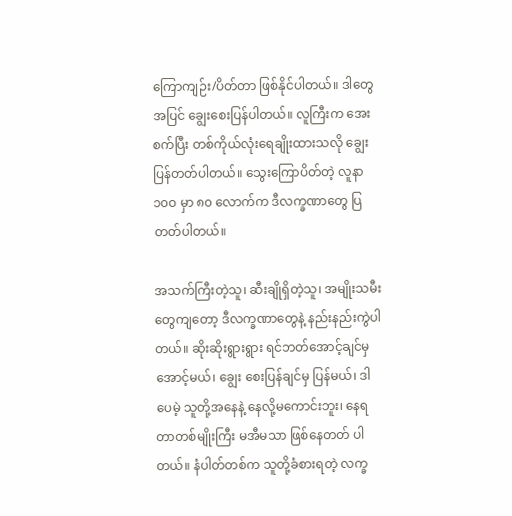ကြောကျဉ်း/ပိတ်တာ ဖြစ်နိုင်ပါတယ်။ ဒါတွေအပြင် ချွေးစေးပြန်ပါတယ်။ လူကြီးက အေးစက်ပြီး တစ်ကိုယ်လုံးရေချိုးထားသလို ချွေးပြန်တတ်ပါတယ်။ သွေးကြောပိတ်တဲ့ လူနာ ၁၀ဝ မှာ ၈၀ လောက်က ဒီလက္ခဏာတွေ ပြတတ်ပါတယ်။

အသက်ကြီးတဲ့သူ၊ ဆီးချိုရှိတဲ့သူ၊ အမျိုးသမီးတွေကျတော့ ဒီလက္ခဏာတွေနဲ့ နည်းနည်းကွဲပါတယ်။ ဆိုးဆိုးရွားရွား ရင်ဘတ်အောင့်ချင်မှ အောင့်မယ်၊ ချွေး စေးပြန်ချင်မှ ပြန်မယ်၊ ဒါပေမဲ့ သူတို့အနေနဲ့ နေလို့မကောင်းဘူး၊ နေရတာတစ်မျိုးကြီး မအီမသာ ဖြစ်နေတတ် ပါတယ်။ နံပါတ်တစ်က သူတို့ခံစားရတဲ့ လက္ခ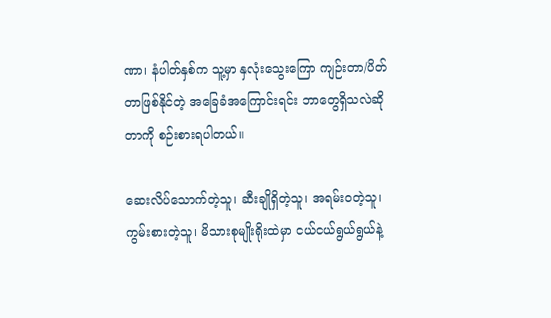ဏာ၊ နံပါတ်နှစ်က သူ့မှာ နှလုံးသွေးကြော ကျဉ်းတာ/ပိတ်တာဖြစ်နိုင်တဲ့ အခြေခံအကြောင်းရင်း ဘာတွေရှိသလဲဆိုတာကို စဉ်းစားရပါတယ်။

ဆေးလိပ်သောက်တဲ့သူ၊ ဆီးချိုရှိတဲ့သူ၊ အရမ်းဝတဲ့သူ၊ ကွမ်းစားတဲ့သူ၊ မိသားစုမျိုးရိုးထဲမှာ ငယ်ငယ်ရွယ်ရွယ်နဲ့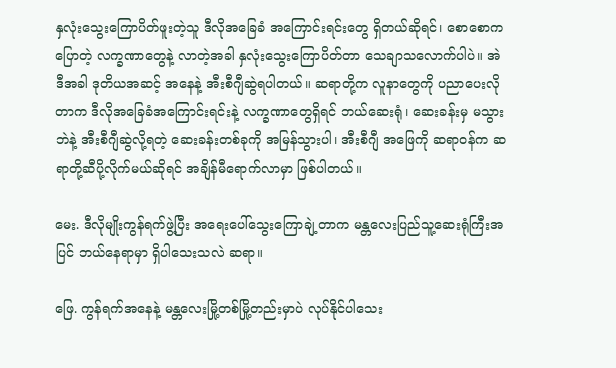နှလုံးသွေးကြောပိတ်ဖူးတဲ့သူ ဒီလိုအခြေခံ အကြောင်းရင်းတွေ ရှိတယ်ဆိုရင်၊ စောစောကပြောတဲ့ လက္ခဏာတွေနဲ့ လာတဲ့အခါ နှလုံးသွေးကြောပိတ်တာ သေချာသလောက်ပါပဲ။ အဲဒီအခါ ဒုတိယအဆင့် အနေနဲ့ အီးစီဂျီဆွဲရပါတယ်။ ဆရာတို့က လူနာတွေကို ပညာပေးလိုတာက ဒီလိုအခြေခံအကြောင်းရင်းနဲ့ လက္ခဏာတွေရှိရင် ဘယ်ဆေးရုံ၊ ဆေးခန်းမှ မသွားဘဲနဲ့ အီးစီဂျီဆွဲလို့ရတဲ့ ဆေးခန်းတစ်ခုကို အမြန်သွားပါ၊ အီးစီဂျီ အဖြေကို ဆရာဝန်က ဆရာတို့ဆီပို့လိုက်မယ်ဆိုရင် အချိန်မီရောက်လာမှာ ဖြစ်ပါတယ်။

မေး. ဒီလိုမျိုးကွန်ရက်ဖွဲ့ပြီး အရေးပေါ်သွေးကြောချဲ့တာက မန္တလေးပြည်သူ့ဆေးရုံကြီးအပြင် ဘယ်နေရာမှာ ရှိပါသေးသလဲ ဆရာ။

ဖြေ. ကွန်ရက်အနေနဲ့ မန္တလေးမြို့တစ်မြို့တည်းမှာပဲ လုပ်နိုင်ပါသေး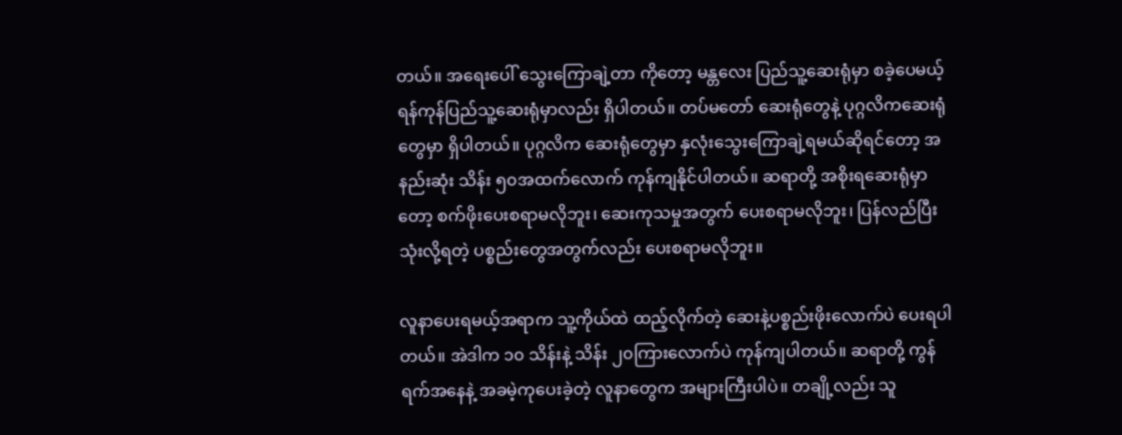တယ်။ အရေးပေါ် သွေးကြောချဲ့တာ ကိုတော့ မန္တလေး ပြည်သူ့ဆေးရုံမှာ စခဲ့ပေမယ့် ရန်ကုန်ပြည်သူ့ဆေးရုံမှာလည်း ရှိပါတယ်။ တပ်မတော် ဆေးရုံတွေနဲ့ ပုဂ္ဂလိကဆေးရုံတွေမှာ ရှိပါတယ်။ ပုဂ္ဂလိက ဆေးရုံတွေမှာ နှလုံးသွေးကြောချဲ့ရမယ်ဆိုရင်တော့ အနည်းဆုံး သိန်း ၅၀အထက်လောက် ကုန်ကျနိုင်ပါတယ်။ ဆရာတို့ အစိုးရဆေးရုံမှာတော့ စက်ဖိုးပေးစရာမလိုဘူး၊ ဆေးကုသမှုအတွက် ပေးစရာမလိုဘူး၊ ပြန်လည်ပြီး သုံးလို့ရတဲ့ ပစ္စည်းတွေအတွက်လည်း ပေးစရာမလိုဘူး။

လူနာပေးရမယ့်အရာက သူ့ကိုယ်ထဲ ထည့်လိုက်တဲ့ ဆေးနဲ့ပစ္စည်းဖိုးလောက်ပဲ ပေးရပါတယ်။ အဲဒါက ၁၀ သိန်းနဲ့ သိန်း ၂၀ကြားလောက်ပဲ ကုန်ကျပါတယ်။ ဆရာတို့ ကွန်ရက်အနေနဲ့ အခမဲ့ကုပေးခဲ့တဲ့ လူနာတွေက အများကြီးပါပဲ။ တချို့လည်း သူ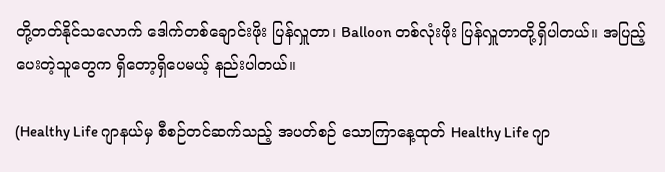တို့တတ်နိုင်သလောက် ဒေါက်တစ်ချောင်းဖိုး ပြန်လှူတာ၊ Balloon တစ်လုံးဖိုး ပြန်လှူတာတို့ရှိပါတယ်။ အပြည့်ပေးတဲ့သူတွေက ရှိတော့ရှိပေမယ့် နည်းပါတယ်။

(Healthy Life ဂျာနယ်မှ စီစဉ်တင်ဆက်သည့် အပတ်စဉ် သောကြာနေ့ထုတ် Healthy Life ဂျာ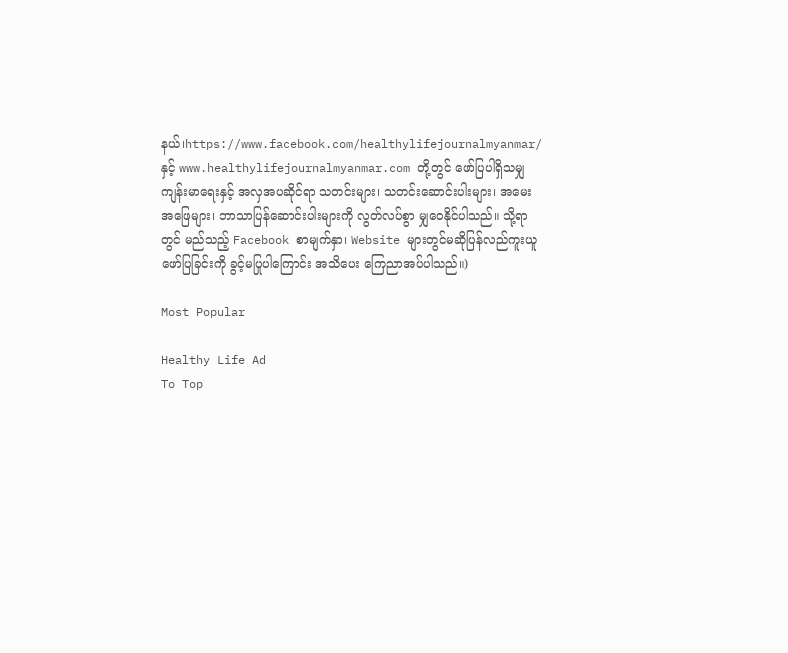နယ်၊https://www.facebook.com/healthylifejournalmyanmar/ နှင့် www.healthylifejournalmyanmar.com တို့တွင် ဖော်ပြပါရှိသမျှ ကျန်းမာရေးနှင့် အလှအပဆိုင်ရာ သတင်းများ၊ သတင်းဆောင်းပါးများ၊ အမေးအဖြေများ၊ ဘာသာပြန်ဆောင်းပါးများကို လွတ်လပ်စွာ မျှဝေနိုင်ပါသည်။ သို့ရာတွင် မည်သည့် Facebook စာမျက်နှာ၊ Website များတွင်မဆိုပြန်လည်ကူးယူဖော်ပြခြင်းကို ခွင့်မပြုပါကြောင်း အသိပေး ကြေညာအပ်ပါသည်။)

Most Popular

Healthy Life Ad
To Top